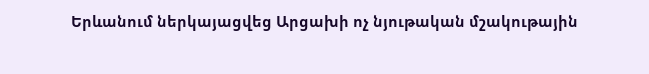Երևանում ներկայացվեց Արցախի ոչ նյութական մշակութային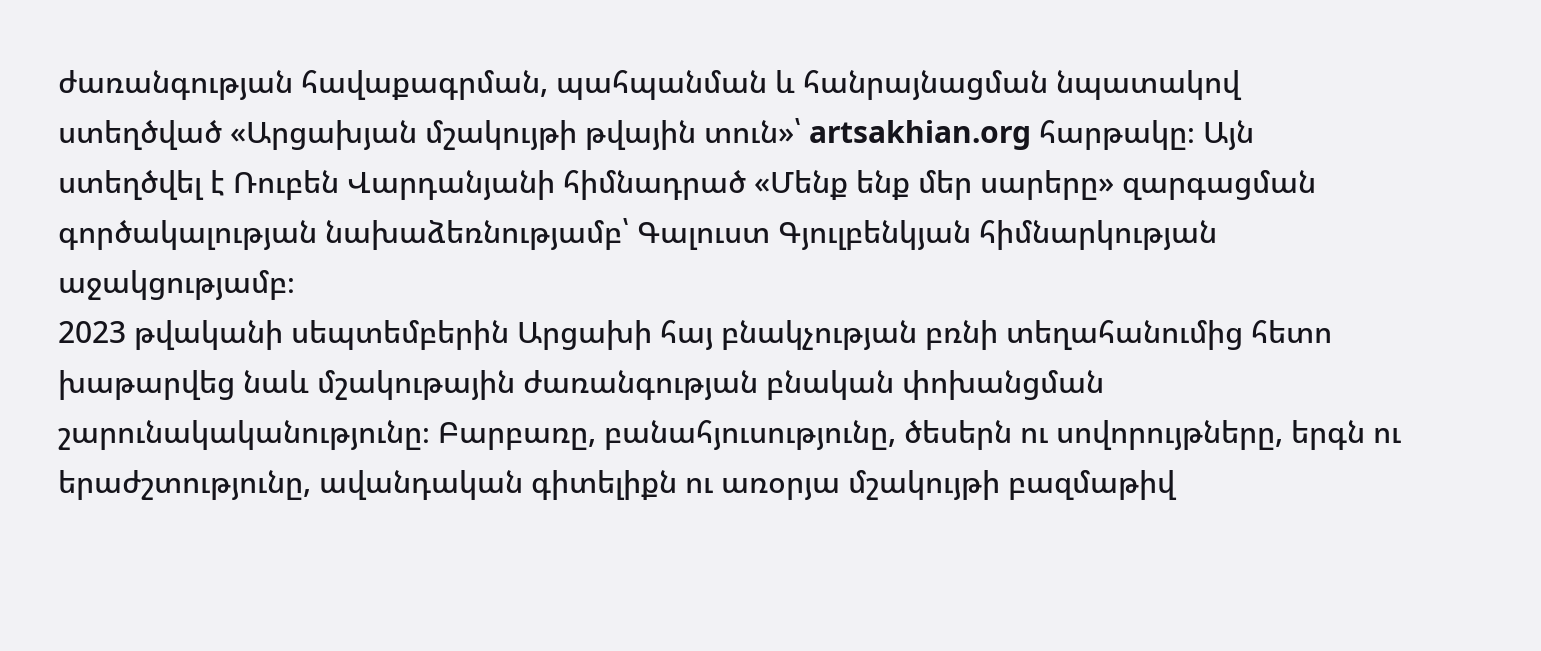ժառանգության հավաքագրման, պահպանման և հանրայնացման նպատակով ստեղծված «Արցախյան մշակույթի թվային տուն»՝ artsakhian.org հարթակը։ Այն ստեղծվել է Ռուբեն Վարդանյանի հիմնադրած «Մենք ենք մեր սարերը» զարգացման գործակալության նախաձեռնությամբ՝ Գալուստ Գյուլբենկյան հիմնարկության աջակցությամբ։
2023 թվականի սեպտեմբերին Արցախի հայ բնակչության բռնի տեղահանումից հետո խաթարվեց նաև մշակութային ժառանգության բնական փոխանցման շարունակականությունը։ Բարբառը, բանահյուսությունը, ծեսերն ու սովորույթները, երգն ու երաժշտությունը, ավանդական գիտելիքն ու առօրյա մշակույթի բազմաթիվ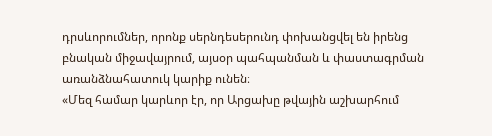դրսևորումներ, որոնք սերնդեսերունդ փոխանցվել են իրենց բնական միջավայրում, այսօր պահպանման և փաստագրման առանձնահատուկ կարիք ունեն։
«Մեզ համար կարևոր էր, որ Արցախը թվային աշխարհում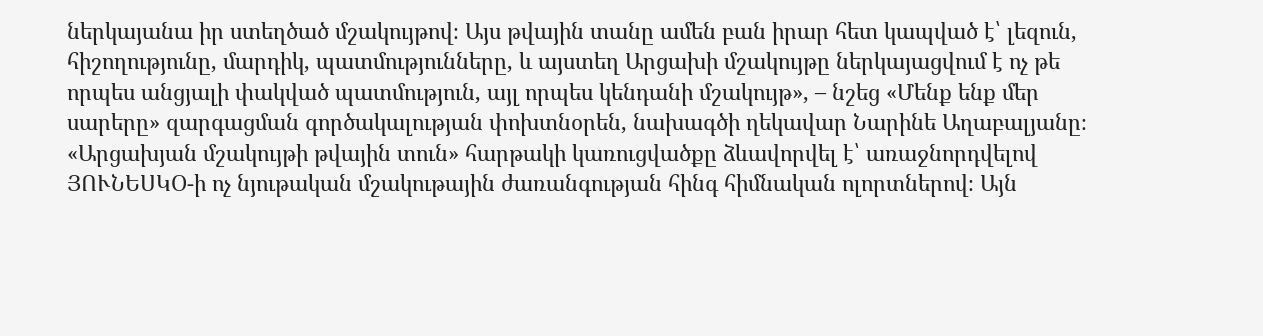ներկայանա իր ստեղծած մշակույթով։ Այս թվային տանը ամեն բան իրար հետ կապված է՝ լեզուն, հիշողությունը, մարդիկ, պատմությունները, և այստեղ Արցախի մշակույթը ներկայացվում է ոչ թե որպես անցյալի փակված պատմություն, այլ որպես կենդանի մշակույթ», – նշեց «Մենք ենք մեր սարերը» զարգացման գործակալության փոխտնօրեն, նախագծի ղեկավար Նարինե Աղաբալյանը։
«Արցախյան մշակույթի թվային տուն» հարթակի կառուցվածքը ձևավորվել է՝ առաջնորդվելով ՅՈՒՆԵՍԿՕ-ի ոչ նյութական մշակութային ժառանգության հինգ հիմնական ոլորտներով։ Այն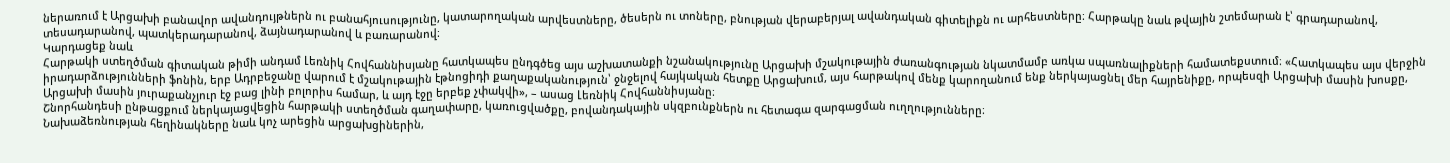ներառում է Արցախի բանավոր ավանդույթներն ու բանահյուսությունը, կատարողական արվեստները, ծեսերն ու տոները, բնության վերաբերյալ ավանդական գիտելիքն ու արհեստները։ Հարթակը նաև թվային շտեմարան է՝ գրադարանով, տեսադարանով, պատկերադարանով, ձայնադարանով և բառարանով։
Կարդացեք նաև
Հարթակի ստեղծման գիտական թիմի անդամ Լեռնիկ Հովհաննիսյանը հատկապես ընդգծեց այս աշխատանքի նշանակությունը Արցախի մշակութային ժառանգության նկատմամբ առկա սպառնալիքների համատեքստում։ «Հատկապես այս վերջին իրադարձությունների ֆոնին, երբ Ադրբեջանը վարում է մշակութային էթնոցիդի քաղաքականություն՝ ջնջելով հայկական հետքը Արցախում, այս հարթակով մենք կարողանում ենք ներկայացնել մեր հայրենիքը, որպեսզի Արցախի մասին խոսքը, Արցախի մասին յուրաքանչյուր էջ բաց լինի բոլորիս համար, և այդ էջը երբեք չփակվի», – ասաց Լեռնիկ Հովհաննիսյանը։
Շնորհանդեսի ընթացքում ներկայացվեցին հարթակի ստեղծման գաղափարը, կառուցվածքը, բովանդակային սկզբունքներն ու հետագա զարգացման ուղղությունները։
Նախաձեռնության հեղինակները նաև կոչ արեցին արցախցիներին,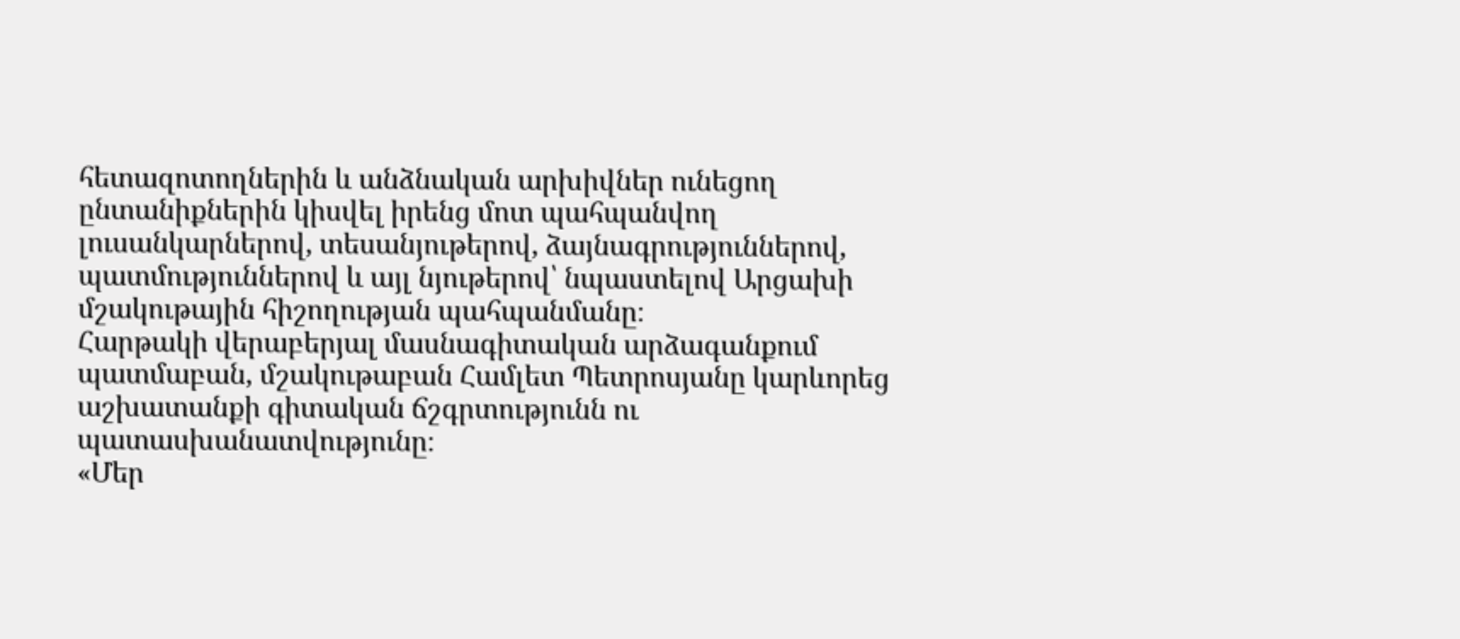հետազոտողներին և անձնական արխիվներ ունեցող ընտանիքներին կիսվել իրենց մոտ պահպանվող լուսանկարներով, տեսանյութերով, ձայնագրություններով, պատմություններով և այլ նյութերով՝ նպաստելով Արցախի մշակութային հիշողության պահպանմանը։
Հարթակի վերաբերյալ մասնագիտական արձագանքում պատմաբան, մշակութաբան Համլետ Պետրոսյանը կարևորեց աշխատանքի գիտական ճշգրտությունն ու պատասխանատվությունը։
«Մեր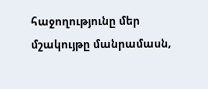հաջողությունը մեր մշակույթը մանրամասն,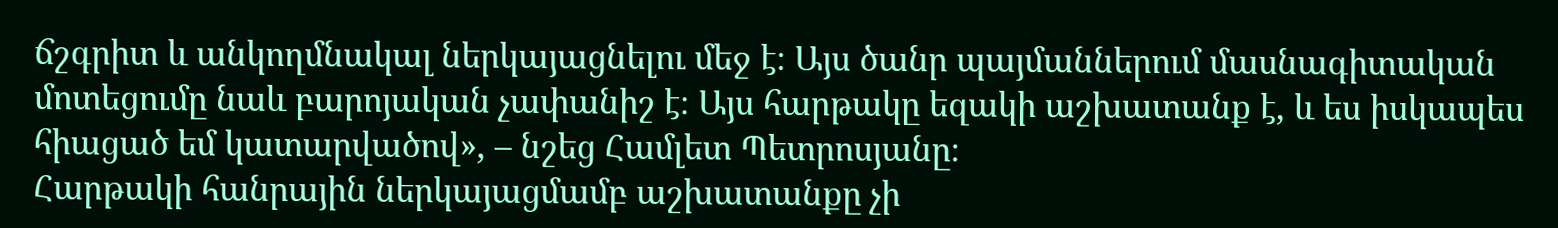ճշգրիտ և անկողմնակալ ներկայացնելու մեջ է։ Այս ծանր պայմաններում մասնագիտական մոտեցումը նաև բարոյական չափանիշ է։ Այս հարթակը եզակի աշխատանք է, և ես իսկապես հիացած եմ կատարվածով», – նշեց Համլետ Պետրոսյանը։
Հարթակի հանրային ներկայացմամբ աշխատանքը չի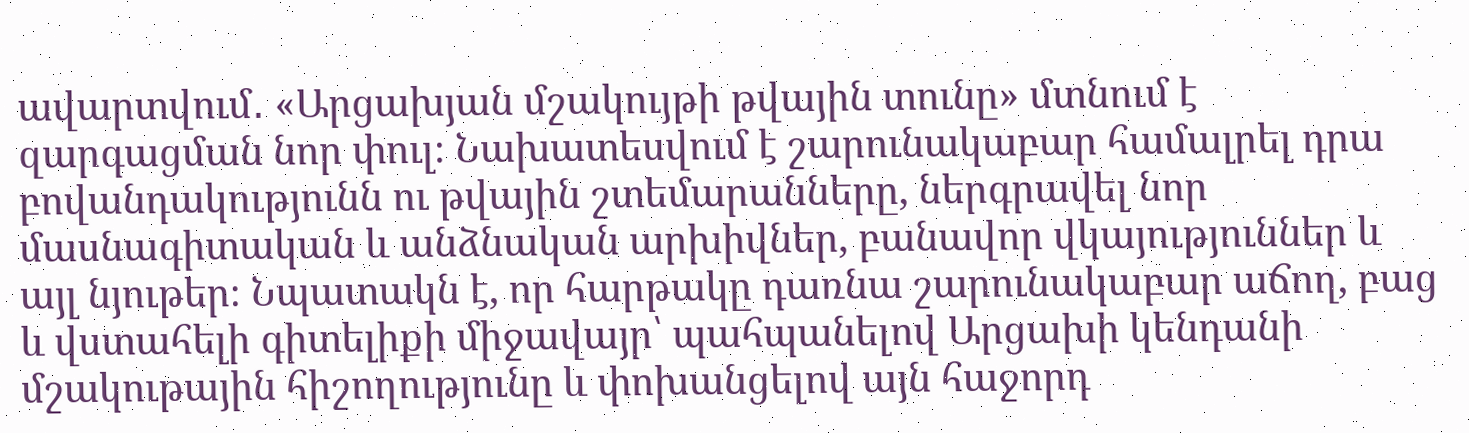ավարտվում․ «Արցախյան մշակույթի թվային տունը» մտնում է զարգացման նոր փուլ։ Նախատեսվում է շարունակաբար համալրել դրա բովանդակությունն ու թվային շտեմարանները, ներգրավել նոր մասնագիտական և անձնական արխիվներ, բանավոր վկայություններ և այլ նյութեր։ Նպատակն է, որ հարթակը դառնա շարունակաբար աճող, բաց և վստահելի գիտելիքի միջավայր՝ պահպանելով Արցախի կենդանի մշակութային հիշողությունը և փոխանցելով այն հաջորդ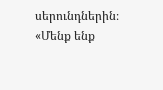սերունդներին։
«Մենք ենք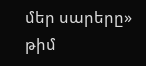մեր սարերը» թիմ